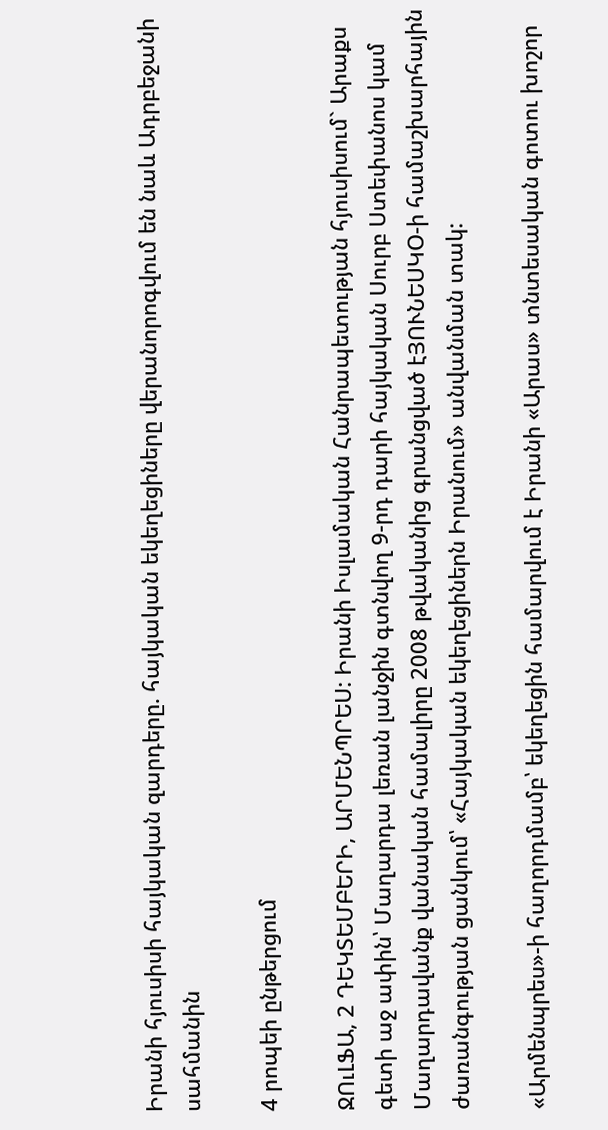Իրանի հյուսիսի հայկական զարդերը. հայկական եկեղեցիները վերանորոգվում են նաև Ադրբեջանի սահմանին

4 րոպեի ընթերցում

ՋՈւԼՖԱ, 2 ԴԵԿՏԵՄԲԵՐԻ, ԱՐՄԵՆՊՐԵՍ: Իրանի Իսլամական Հանրապետության հյուսիսում` Արաքս գետի աջ ափին՝ Մաղարդա լեռան լանջին գտնվող 9-րդ դարի հայկական Սուրբ Ստեփանոս կամ Մաղարդավանք վանական համալիրը 2008 թվականից գրանցված էՅՈՒՆԵՍԿՕ-ի համաշխարհային ժառանգության ցանկում՝ «Հայկական եկեղեցիներն Իրանում» անվանման տակ:

«Արմենպրես»-ի հաղորդմամբ՝ եկեղեցին համարվում է Իրանի «Արաս» տնտեսական գոտու խոշոր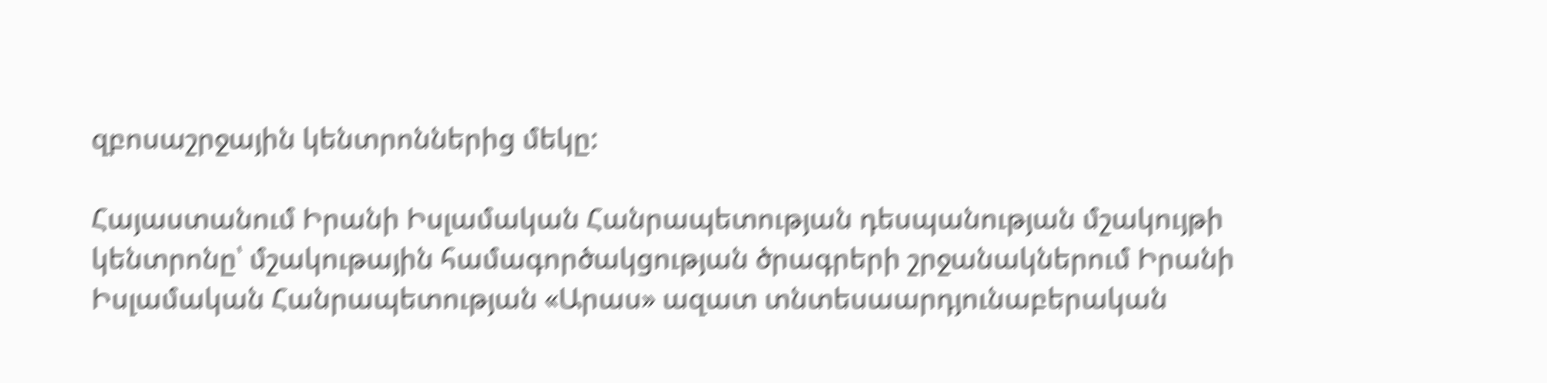զբոսաշրջային կենտրոններից մեկը:

Հայաստանում Իրանի Իսլամական Հանրապետության դեսպանության մշակույթի կենտրոնը՝ մշակութային համագործակցության ծրագրերի շրջանակներում Իրանի Իսլամական Հանրապետության «Արաս» ազատ տնտեսաարդյունաբերական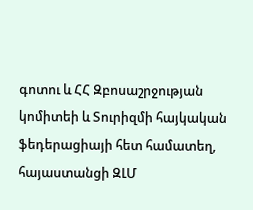գոտու և ՀՀ Զբոսաշրջության կոմիտեի և Տուրիզմի հայկական ֆեդերացիայի հետ համատեղ, հայաստանցի ԶԼՄ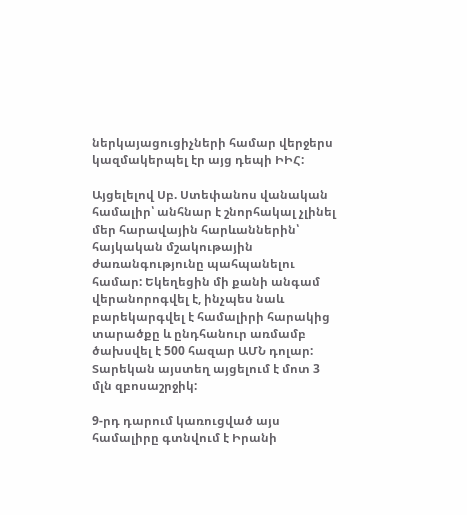ներկայացուցիչների համար վերջերս կազմակերպել էր այց դեպի ԻԻՀ:

Այցելելով Սբ. Ստեփանոս վանական համալիր՝ անհնար է շնորհակալ չլինել մեր հարավային հարևաններին՝ հայկական մշակութային ժառանգությունը պահպանելու համար: Եկեղեցին մի քանի անգամ վերանորոգվել է, ինչպես նաև բարեկարգվել է համալիրի հարակից տարածքը և ընդհանուր առմամբ ծախսվել է 500 հազար ԱՄՆ դոլար: Տարեկան այստեղ այցելում է մոտ 3 մլն զբոսաշրջիկ:

9-րդ դարում կառուցված այս համալիրը գտնվում է Իրանի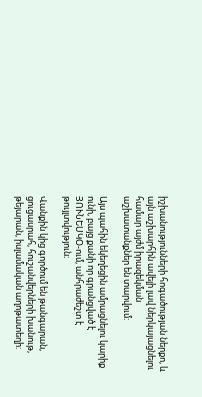իշխանությունների հոգածության ներքո, և այն աշխարհին ավելի լավ ներկայացնելու համար այժմ իրազեկման աշխատանքներ են տարվում:

Այս պահին եկեղեցին ամրացնելու կարիք ունի, բայց քանի որ գրանցված է ՅՈՒՆԵՍԿՕ-ում, անհրաժեշտ է թույլտվություն։

Վանքին կից գործում են թանգարան, ցուցասրահ, հուշանվերների խանութ, թեյարան, իսլամական աղոթատեղի: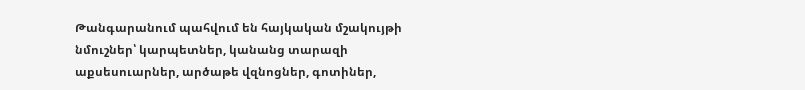Թանգարանում պահվում են հայկական մշակույթի նմուշներ՝ կարպետներ, կանանց տարազի աքսեսուարներ, արծաթե վզնոցներ, գոտիներ,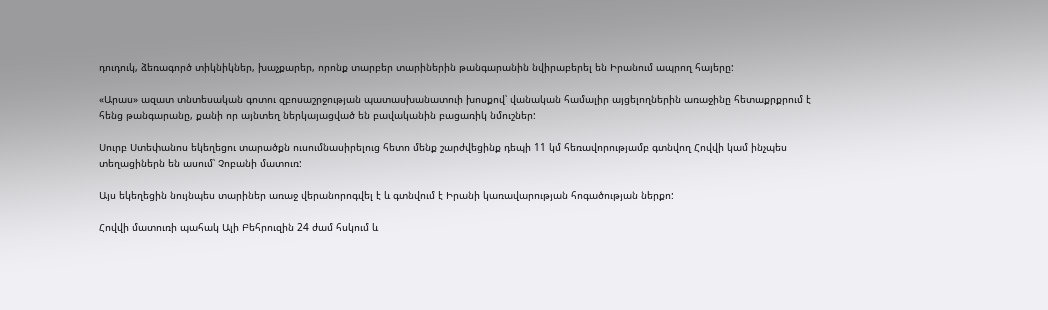դուդուկ, ձեռագործ տիկնիկներ, խաչքարեր, որոնք տարբեր տարիներին թանգարանին նվիրաբերել են Իրանում ապրող հայերը:

«Արաս» ազատ տնտեսական գոտու զբոսաշրջության պատասխանատուի խոսքով՝ վանական համալիր այցելողներին առաջինը հետաքրքրում է հենց թանգարանը, քանի որ այնտեղ ներկայացված են բավականին բացառիկ նմուշներ:

Սուրբ Ստեփանոս եկեղեցու տարածքն ուսումնասիրելուց հետո մենք շարժվեցինք դեպի 11 կմ հեռավորությամբ գտնվող Հովվի կամ ինչպես տեղացիներն են ասում՝ Չոբանի մատուռ:

Այս եկեղեցին նույնպես տարիներ առաջ վերանորոգվել է և գտնվում է Իրանի կառավարության հոգածության ներքո:

Հովվի մատուռի պահակ Ալի Բեհրուզին 24 ժամ հսկում և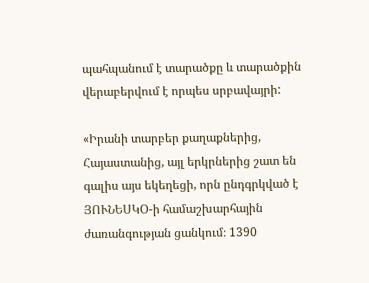պահպանում է տարածքը և տարածքին վերաբերվում է որպես սրբավայրի:

«Իրանի տարբեր քաղաքներից, Հայաստանից, այլ երկրներից շատ են գալիս այս եկեղեցի, որն ընդգրկված է ՅՈՒՆԵՍԿՕ-ի համաշխարհային ժառանգության ցանկում։ 1390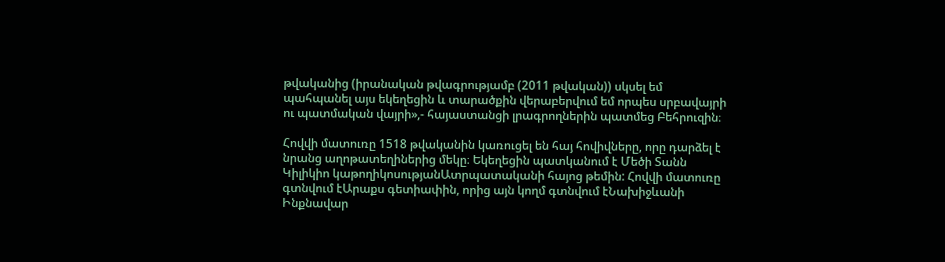թվականից (իրանական թվագրությամբ (2011 թվական)) սկսել եմ պահպանել այս եկեղեցին և տարածքին վերաբերվում եմ որպես սրբավայրի ու պատմական վայրի»,- հայաստանցի լրագրողներին պատմեց Բեհրուզին։

Հովվի մատուռը 1518 թվականին կառուցել են հայ հովիվները, որը դարձել է նրանց աղոթատեղիներից մեկը։ Եկեղեցին պատկանում է Մեծի Տանն Կիլիկիո կաթողիկոսությանԱտրպատականի հայոց թեմին: Հովվի մատուռը գտնվում էԱրաքս գետիափին, որից այն կողմ գտնվում էՆախիջևանի Ինքնավար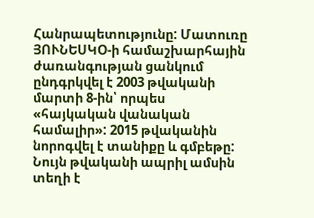Հանրապետությունը: Մատուռը ՅՈՒՆԵՍԿՕ-ի համաշխարհային ժառանգության ցանկում ընդգրկվել է 2003 թվականի մարտի 8-ին՝ որպես «հայկական վանական համալիր»: 2015 թվականին նորոգվել է տանիքը և գմբեթը: Նույն թվականի ապրիլ ամսին տեղի է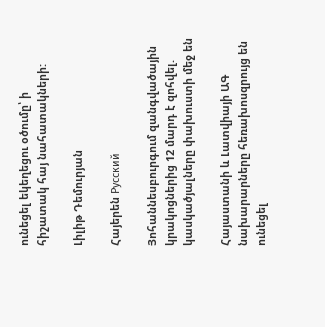ունեցել եկեղեցու օծումը՝ ի հիշատակ հայ նահատակների:

Լիլիթ Դեմուրյան

Հայերեն Русский

Յոհաննեսբուրգում զանգվածային կրակոցներից 12 մարդ է զոհվել. կասկածյալները փախուստի մեջ են

Հայաստանի և Լատվիայի ԱԳ նախարարները հեռախոսզրույց են ունեցել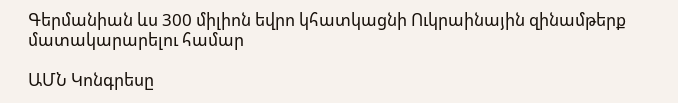Գերմանիան ևս 300 միլիոն եվրո կհատկացնի Ուկրաինային զինամթերք մատակարարելու համար

ԱՄՆ Կոնգրեսը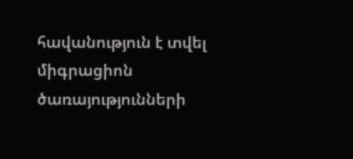հավանություն է տվել միգրացիոն ծառայությունների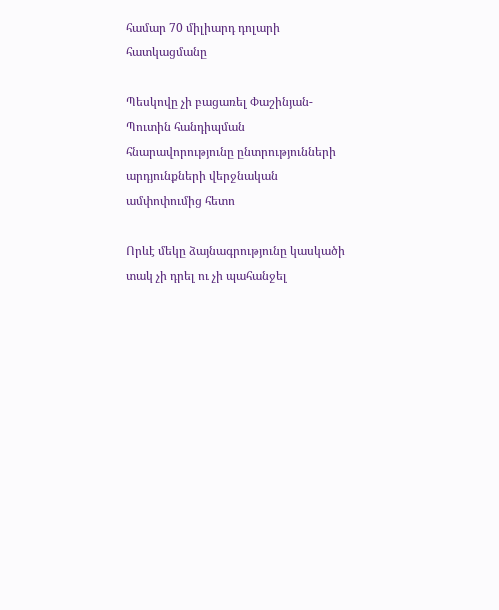համար 70 միլիարդ դոլարի հատկացմանը

Պեսկովը չի բացառել Փաշինյան-Պուտին հանդիպման հնարավորությունը ընտրությունների արդյունքների վերջնական ամփոփումից հետո

Որևէ մեկը ձայնագրությունը կասկածի տակ չի դրել ու չի պահանջել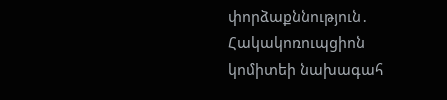փորձաքննություն․ Հակակոռուպցիոն կոմիտեի նախագահ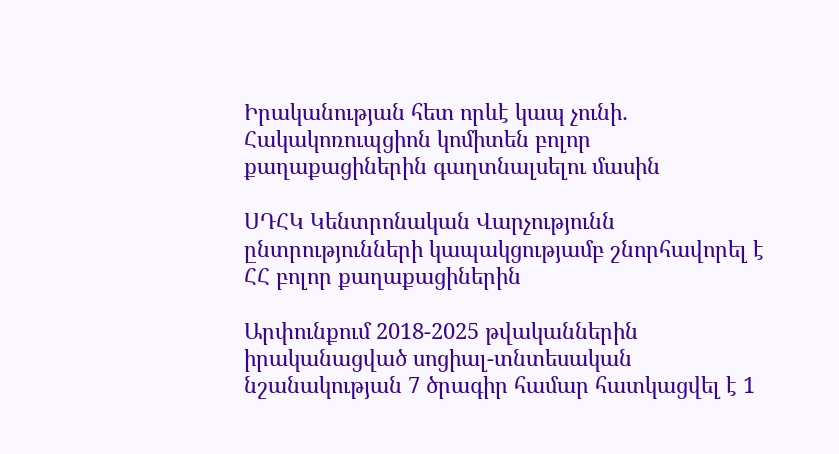Իրականության հետ որևէ կապ չունի․ Հակակոռուպցիոն կոմիտեն բոլոր քաղաքացիներին գաղտնալսելու մասին

ՍԴՀԿ Կենտրոնական Վարչությունն ընտրությունների կապակցությամբ շնորհավորել է ՀՀ բոլոր քաղաքացիներին

Արփունքում 2018-2025 թվականներին իրականացված սոցիալ-տնտեսական նշանակության 7 ծրագիր համար հատկացվել է 1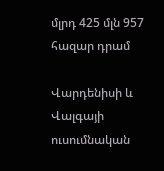մլրդ 425 մլն 957 հազար դրամ

Վարդենիսի և Վալգայի ուսումնական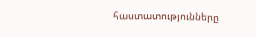հաստատությունները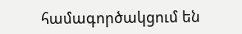համագործակցում են